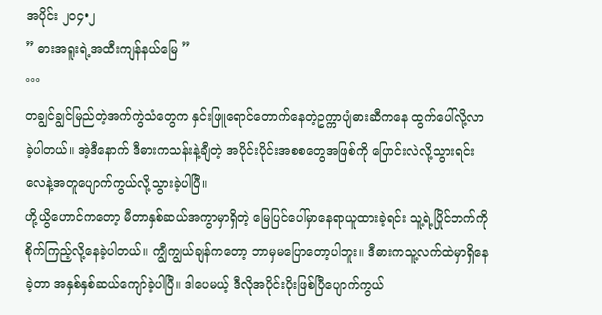အပိုင်း ၂၀၄•၂
” ဓားအရူးရဲ့အထီးကျန်နယ်မြေ ”
°°°
တချွင်ချွင်မြည်တဲ့အက်ကွဲသံတွေက နှင်းဖြူရောင်တောက်နေတဲ့ဥက္ကာပျံဓားဆီကနေ ထွက်ပေါ်လို့လာခဲ့ပါတယ်။ အဲ့ဒီနောက် ဒီဓားကသန်းနဲ့ချီတဲ့ အပိုင်းပိုင်းအစစတွေအဖြစ်ကို ပြောင်းလဲလို့သွားရင်း လေနဲ့အတူပျောက်ကွယ်လို့သွားခဲ့ပါပြီ။
ဟို့ယွိဟောင်ကတော့ မီတာနှစ်ဆယ်အကွာမှာရှိတဲ့ မြေပြင်ပေါ်မှာနေရာယူထားခဲ့ရင်း သူ့ရဲ့ပြိုင်ဘက်ကိုစိုက်ကြည့်လို့နေခဲ့ပါတယ်။ ကျွီကျွယ်ချန်ကတော့ ဘာမှမပြောတော့ပါဘူး။ ဒီဓားကသူ့လက်ထဲမှာရှိနေခဲ့တာ အနှစ်နှစ်ဆယ်ကျော်ခဲ့ပါပြီ။ ဒါပေမယ့် ဒီလိုအပိုင်းပိုးဖြစ်ပြီပျောက်ကွယ်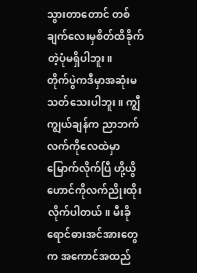သွားတာတောင် တစ်ချက်လေးမှစိတ်ထိခိုက်တဲ့ပုံမရှိပါဘူး။
တိုက်ပွဲကဒီမှာအဆုံးမသတ်သေးပါဘူး။ ကျွီကျွယ်ချန်က ညာဘက်လက်ကိုလေထဲမှာမြောက်လိုက်ပြီ ဟို့ယွိဟောင်ကိုလက်ညိုးထိုးလိုက်ပါတယ်။ မီးခိုရောင်ဓားအင်အားတွေက အကောင်အထည်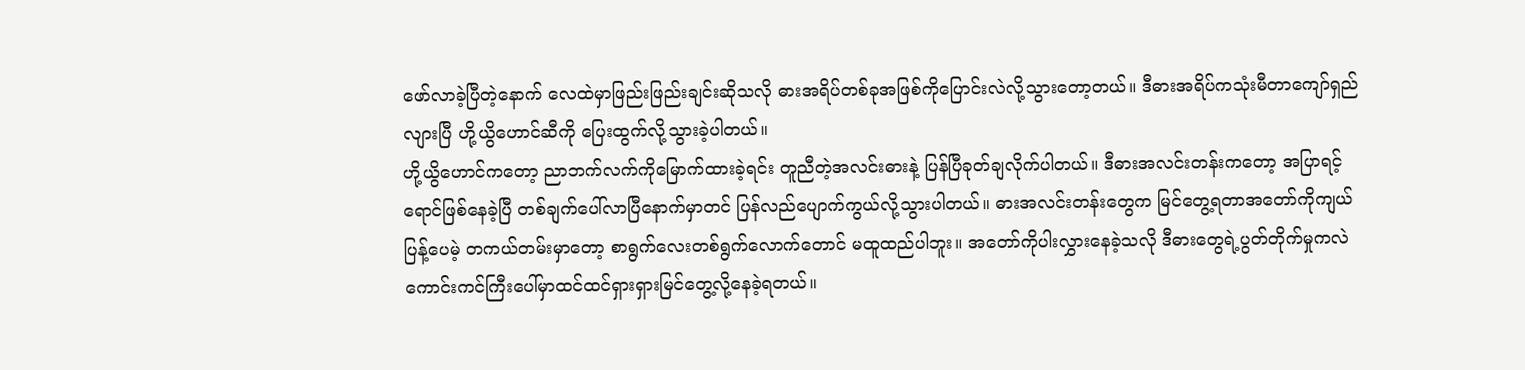ဖော်လာခဲ့ပြီတဲ့နောက် လေထဲမှာဖြည်းဖြည်းချင်းဆိုသလို ဓားအရိပ်တစ်ခုအဖြစ်ကိုပြောင်းလဲလို့သွားတော့တယ်။ ဒီဓားအရိပ်ကသုံးမီတာကျော်ရှည်လျားပြီ ဟို့ယွိဟောင်ဆီကို ပြေးထွက်လို့သွားခဲ့ပါတယ်။
ဟို့ယွိဟောင်ကတော့ ညာဘက်လက်ကိုမြောက်ထားခဲ့ရင်း တူညီတဲ့အလင်းဓားနဲ့ ပြန်ပြီခုတ်ချလိုက်ပါတယ်။ ဒီဓားအလင်းတန်းကတော့ အပြာရင့်ရောင်ဖြစ်နေခဲ့ပြီ တစ်ချက်ပေါ်လာပြီနောက်မှာတင် ပြန်လည်ပျောက်ကွယ်လို့သွားပါတယ်။ ဓားအလင်းတန်းတွေက မြင်တွေ့ရတာအတော်ကိုကျယ်ပြန့်ပေမဲ့ တကယ်တမ်းမှာတော့ စာရွက်လေးတစ်ရွက်လောက်တောင် မထူထည်ပါဘူး။ အတော်ကိုပါးလွှားနေခဲ့သလို ဒီဓားတွေရဲ့ပွတ်တိုက်မှုကလဲ ကောင်းကင်ကြီးပေါ်မှာထင်ထင်ရှားရှားမြင်တွေ့လို့နေခဲ့ရတယ်။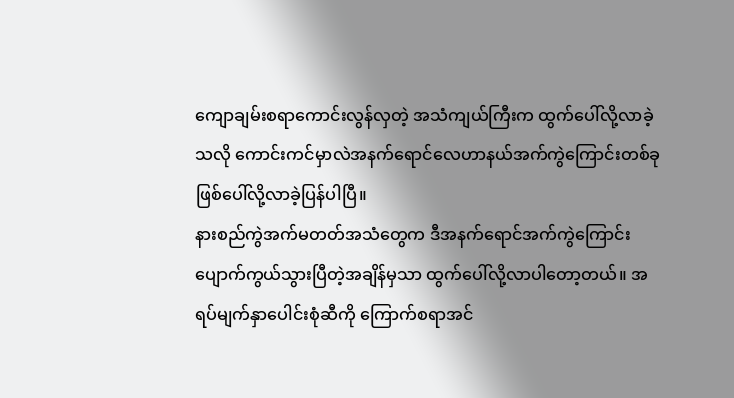ကျောချမ်းစရာကောင်းလွန်လှတဲ့ အသံကျယ်ကြီးက ထွက်ပေါ်လို့လာခဲ့သလို ကောင်းကင်မှာလဲအနက်ရောင်လေဟာနယ်အက်ကွဲကြောင်းတစ်ခုဖြစ်ပေါ်လို့လာခဲ့ပြန်ပါပြီ။
နားစည်ကွဲအက်မတတ်အသံတွေက ဒီအနက်ရောင်အက်ကွဲကြောင်းပျောက်ကွယ်သွားပြီတဲ့အချိန်မှသာ ထွက်ပေါ်လို့လာပါတော့တယ်။ အရပ်မျက်နှာပေါင်းစုံဆီကို ကြောက်စရာအင်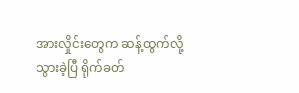အားလှိုင်းတွေက ဆန့်ထွက်လို့သွားခဲ့ပြီ ရိုက်ခတ်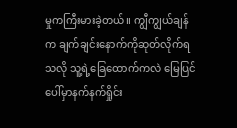မှုကကြီးမားခဲ့တယ်။ ကျွီကျွယ်ချန်က ချက်ချင်းနောက်ကိုဆုတ်လိုက်ရသလို သူ့ရဲ့ခြေထောက်ကလဲ မြေပြင်ပေါ်မှာနက်နက်ရှိုင်း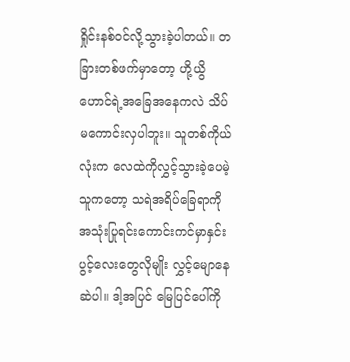ရှိုင်းနစ်၀င်လို့သွားခဲ့ပါတယ်။ တခြားတစ်ဖက်မှာတော့ ဟို့ယွိဟောင်ရဲ့အခြေအနေကလဲ သိပ်မကောင်းလှပါဘူး။ သူတစ်ကိုယ်လုံးက လေထဲကိုလွှင့်သွားခဲ့ပေမဲ့ သူကတော့ သရဲအရိပ်ခြေရာကိုအသုံးပြုရင်းကောင်းကင်မှာနှင်းပွင့်လေးတွေလိုမျိုး လွှင့်မျောနေဆဲပါ။ ဒါ့အပြင် မြေပြင်ပေါ်ကို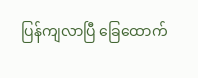ပြန်ကျလာပြီ ခြေထောက်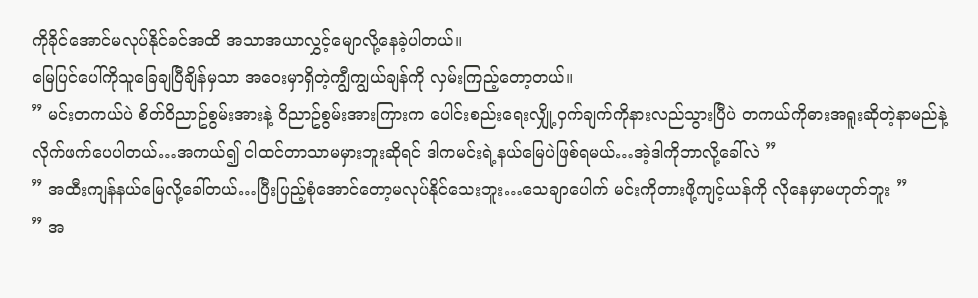ကိုခိုင်အောင်မလုပ်နိုင်ခင်အထိ အသာအယာလွှင့်မျောလို့နေခဲ့ပါတယ်။
မြေပြင်ပေါ်ကိုသူခြေချပြီချိန်မှသာ အဝေးမှာရှိတဲ့ကျွီကျွယ်ချန်ကို လှမ်းကြည့်တော့တယ်။
” မင်းတကယ်ပဲ စိတ်၀ိညာဥ်စွမ်းအားနဲ့ ၀ိညာဥ်စွမ်းအားကြားက ပေါင်းစည်းရေးလျှို့၀ှက်ချက်ကိုနားလည်သွားပြီပဲ တကယ်ကိုဓားအရူးဆိုတဲ့နာမည်နဲ့ လိုက်ဖက်ပေပါတယ်…အကယ်၍ ငါထင်တာသာမမှားဘူးဆိုရင် ဒါကမင်းရဲ့နယ်မြေပဲဖြစ်ရမယ်…အဲ့ဒါကိုဘာလို့ခေါ်လဲ ”
” အထီးကျန်နယ်မြေလို့ခေါ်တယ်…ပြီးပြည့်စုံအောင်တော့မလုပ်နိုင်သေးဘူး…သေချာပေါက် မင်းကိုတားဖို့ကျင့်ယန်ကို လိုနေမှာမဟုတ်ဘူး ”
” အ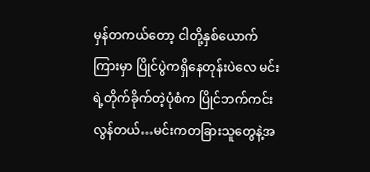မှန်တကယ်တော့ ငါတို့နှစ်ယောက်ကြားမှာ ပြိုင်ပွဲကရှိနေတုန်းပဲလေ မင်းရဲ့တိုက်ခိုက်တဲ့ပုံစံက ပြိုင်ဘက်ကင်းလွန်တယ်…မင်းကတခြားသူတွေနဲ့အ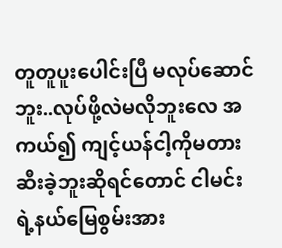တူတူပူးပေါင်းပြီ မလုပ်ဆောင်ဘူး..လုပ်ဖို့လဲမလိုဘူးလေ အကယ်၍ ကျင့်ယန်ငါ့ကိုမတားဆီးခဲ့ဘူးဆိုရင်တောင် ငါမင်းရဲ့နယ်မြေစွမ်းအား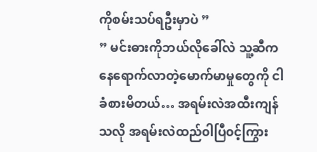ကိုစမ်းသပ်ရဦးမှာပဲ ”
” မင်းဓားကိုဘယ်လိုခေါ်လဲ သူ့ဆီကနေရောက်လာတဲ့မောက်မာမှုတွေကို ငါခံစားမိတယ်… အရမ်းလဲအထီးကျန်သလို အရမ်းလဲထည်၀ါပြီ၀င့်ကြွား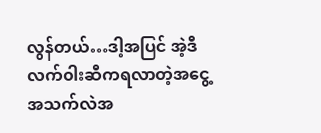လွန်တယ်…ဒါ့အပြင် အဲ့ဒီလက်၀ါးဆီကရလာတဲ့အငွေ့အသက်လဲအ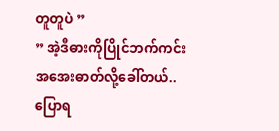တူတူပဲ ”
” အဲ့ဒီဓားကိုပြိုင်ဘက်ကင်းအအေးဓာတ်လို့ခေါ်တယ်..ပြောရ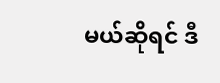မယ်ဆိုရင် ဒီ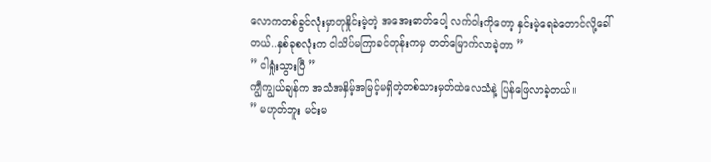လောကတစ်ခွင်လုံးမှာတုနှိုင်းမဲ့တဲ့ အအေးဓာတ်ပေါ့ လက်၀ါးကိုတော့ နှင်းမဲ့ရေခဲတောင်လို့ခေါ်တယ်..နှစ်ခုစလုံးက ငါသိပ်မကြာခင်တုန်းကမှ တတ်မြောက်လာခဲ့တာ ”
” ငါရှုံးသွားပြီ ”
ကျွီကျွယ်ချန်က အသံအနှိမ့်အမြင့်မရှိတဲ့တစ်သားမှတ်ထဲလေသံနဲ့ ပြန်ဖြေလာခဲ့တယ်။
” မဟုတ်ဘူး မင်းမ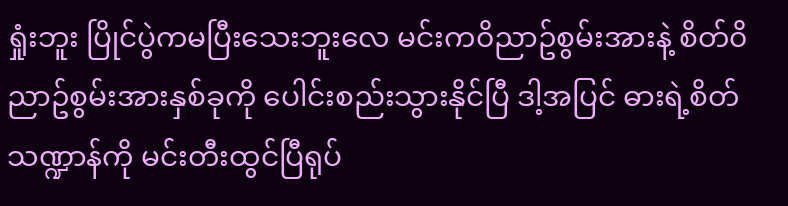ရှုံးဘူး ပြိုင်ပွဲကမပြီးသေးဘူးလေ မင်းက၀ိညာဥ်စွမ်းအားနဲ့ စိတ်၀ိညာဥ်စွမ်းအားနှစ်ခုကို ပေါင်းစည်းသွားနိုင်ပြီ ဒါ့အပြင် ဓားရဲ့စိတ်သဏ္ဍာန်ကို မင်းတီးထွင်ပြီရုပ်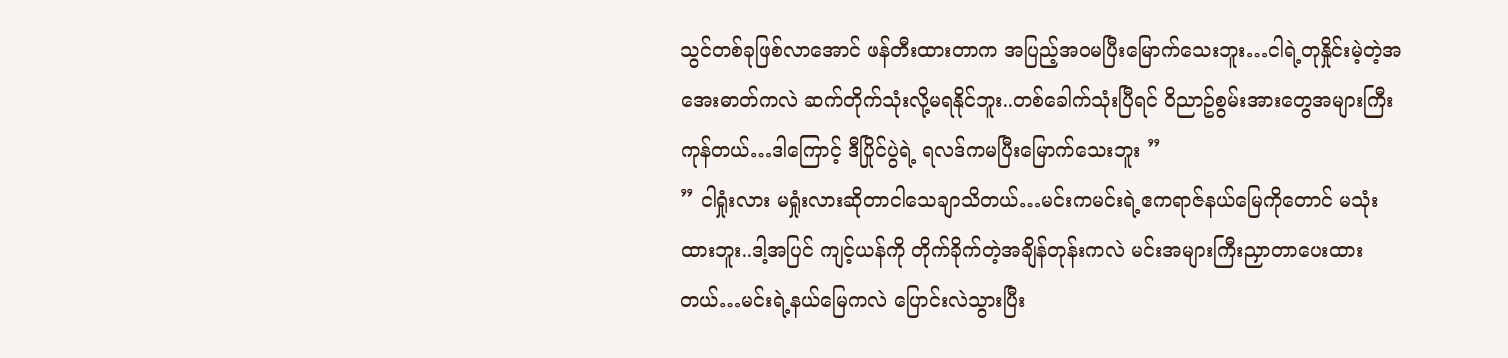သွင်တစ်ခုဖြစ်လာအောင် ဖန်တီးထားတာက အပြည့်အ၀မပြီးမြောက်သေးဘူး…ငါရဲ့တုနှိုင်းမဲ့တဲ့အအေးဓာတ်ကလဲ ဆက်တိုက်သုံးလို့မရနိုင်ဘူး..တစ်ခေါက်သုံးပြီရင် ၀ိညာဥ်စွမ်းအားတွေအများကြီးကုန်တယ်…ဒါကြောင့် ဒီပြိုင်ပွဲရဲ့ ရလဒ်ကမပြီးမြောက်သေးဘူး ”
” ငါရှုံးလား မရှုံးလားဆိုတာငါသေချာသိတယ်…မင်းကမင်းရဲ့ဧကရာဇ်နယ်မြေကိုတောင် မသုံးထားဘူး..ဒါ့အပြင် ကျင့်ယန်ကို တိုက်ခိုက်တဲ့အချိန်တုန်းကလဲ မင်းအများကြီးညှာတာပေးထားတယ်…မင်းရဲ့နယ်မြေကလဲ ပြောင်းလဲသွားပြီး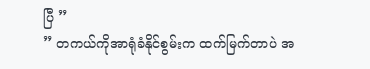ပြီ ”
” တကယ်ကိုအာရုံခံနိုင်စွမ်းက ထက်မြက်တာပဲ အ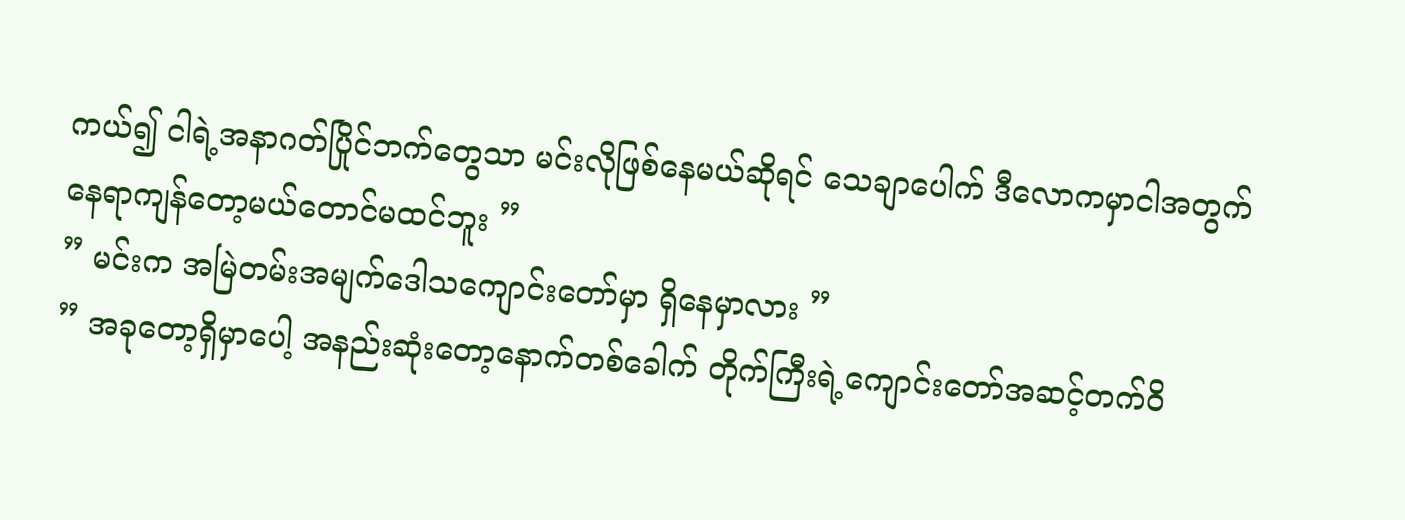ကယ်၍ ငါရဲ့အနာဂတ်ပြိုင်ဘက်တွေသာ မင်းလိုဖြစ်နေမယ်ဆိုရင် သေချာပေါက် ဒီလောကမှာငါအတွက်နေရာကျန်တော့မယ်တောင်မထင်ဘူး ”
” မင်းက အမြဲတမ်းအမျက်ဒေါသကျောင်းတော်မှာ ရှိနေမှာလား ”
” အခုတော့ရှိမှာပေါ့ အနည်းဆုံးတော့နောက်တစ်ခေါက် တိုက်ကြီးရဲ့ကျောင်းတော်အဆင့်တက်၀ိ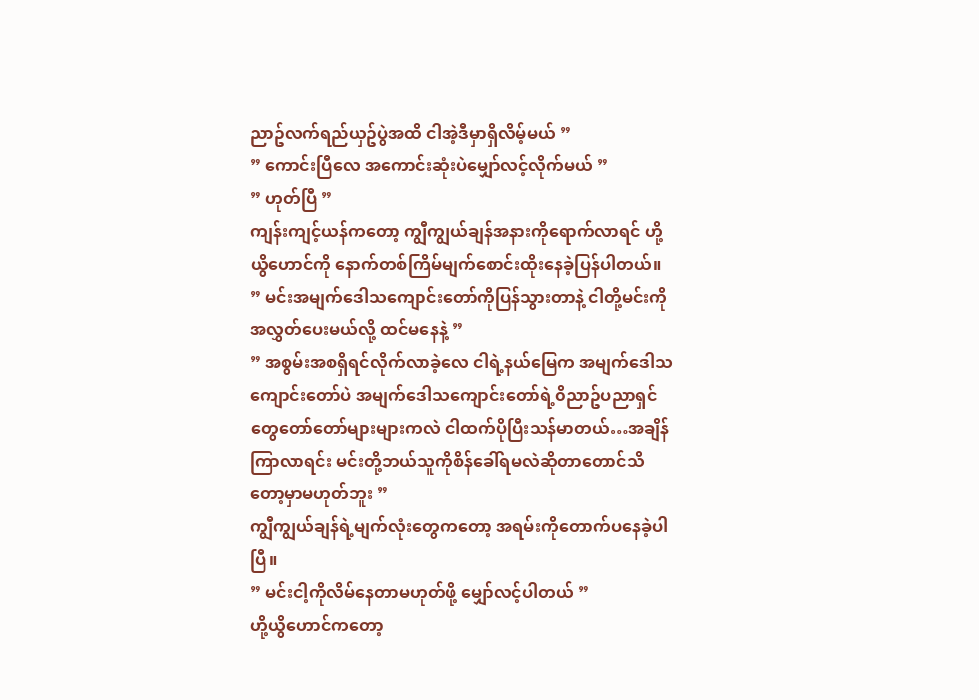ညာဥ်လက်ရည်ယှဥ်ပွဲအထိ ငါအဲ့ဒီမှာရှိလိမ့်မယ် ”
” ကောင်းပြီလေ အကောင်းဆုံးပဲမျှော်လင့်လိုက်မယ် ”
” ဟုတ်ပြီ ”
ကျန်းကျင့်ယန်ကတော့ ကျွီကျွယ်ချန်အနားကိုရောက်လာရင် ဟို့ယွိဟောင်ကို နောက်တစ်ကြိမ်မျက်စောင်းထိုးနေခဲ့ပြန်ပါတယ်။
” မင်းအမျက်ဒေါသကျောင်းတော်ကိုပြန်သွားတာနဲ့ ငါတို့မင်းကိုအလွှတ်ပေးမယ်လို့ ထင်မနေနဲ့ ”
” အစွမ်းအစရှိရင်လိုက်လာခဲ့လေ ငါရဲ့နယ်မြေက အမျက်ဒေါသကျောင်းတော်ပဲ အမျက်ဒေါသကျောင်းတော်ရဲ့၀ိညာဥ်ပညာရှင်တွေတော်တော်များများကလဲ ငါထက်ပိုပြီးသန်မာတယ်…အချိန်ကြာလာရင်း မင်းတို့ဘယ်သူကိုစိန်ခေါ်ရမလဲဆိုတာတောင်သိတော့မှာမဟုတ်ဘူး ”
ကျွီကျွယ်ချန်ရဲ့မျက်လုံးတွေကတော့ အရမ်းကိုတောက်ပနေခဲ့ပါပြီ။
” မင်းငါ့ကိုလိမ်နေတာမဟုတ်ဖို့ မျှော်လင့်ပါတယ် ”
ဟို့ယွိဟောင်ကတော့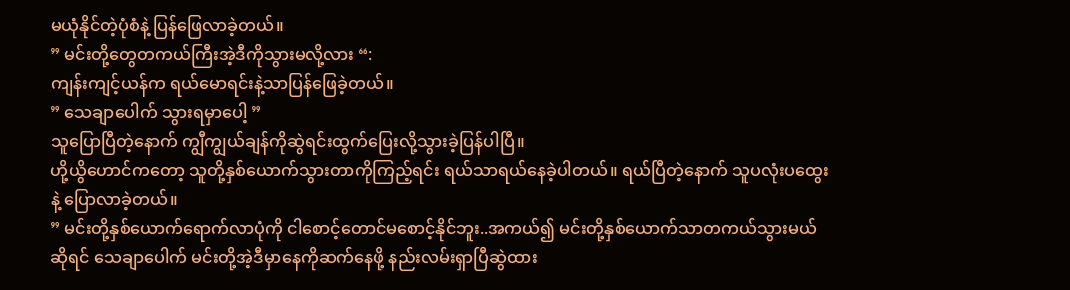မယုံနိုင်တဲ့ပုံစံနဲ့ ပြန်ဖြေလာခဲ့တယ်။
” မင်းတို့တွေတကယ်ကြီးအဲ့ဒီကိုသွားမလို့လား “:
ကျန်းကျင့်ယန်က ရယ်မောရင်းနဲ့သာပြန်ဖြေခဲ့တယ်။
” သေချာပေါက် သွားရမှာပေါ့ ”
သူပြောပြီတဲ့နောက် ကျွီကျွယ်ချန်ကိုဆွဲရင်းထွက်ပြေးလို့သွားခဲ့ပြန်ပါပြီ။
ဟို့ယွိဟောင်ကတော့ သူတို့နှစ်ယောက်သွားတာကိုကြည့်ရင်း ရယ်သာရယ်နေခဲ့ပါတယ်။ ရယ်ပြီတဲ့နောက် သူပလုံးပထွေးနဲ့ ပြောလာခဲ့တယ်။
” မင်းတို့နှစ်ယောက်ရောက်လာပုံကို ငါစောင့်တောင်မစောင့်နိုင်ဘူး..အကယ်၍ မင်းတို့နှစ်ယောက်သာတကယ်သွားမယ်ဆိုရင် သေချာပေါက် မင်းတို့အဲ့ဒီမှာနေကိုဆက်နေဖို့ နည်းလမ်းရှာပြီဆွဲထား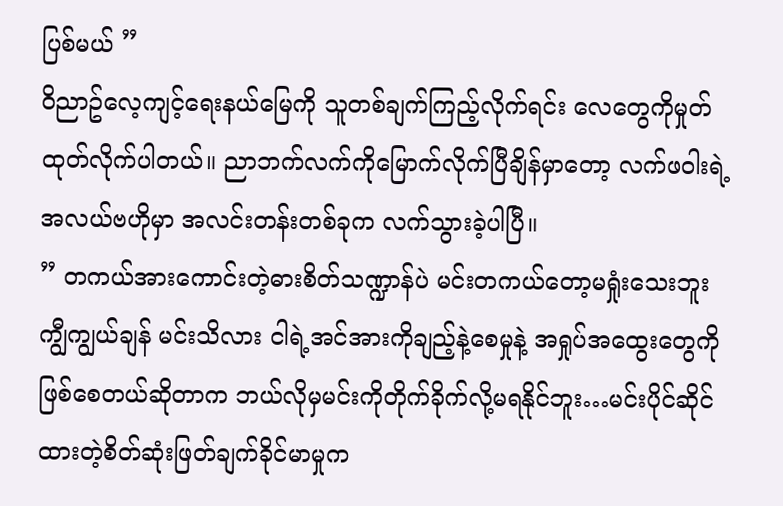ပြစ်မယ် ”
၀ိညာဥ်လေ့ကျင့်ရေးနယ်မြေကို သူတစ်ချက်ကြည့်လိုက်ရင်း လေတွေကိုမှုတ်ထုတ်လိုက်ပါတယ်။ ညာဘက်လက်ကိုမြောက်လိုက်ပြီချိန်မှာတော့ လက်ဖ၀ါးရဲ့အလယ်ဗဟိုမှာ အလင်းတန်းတစ်ခုက လက်သွားခဲ့ပါပြီ။
” တကယ်အားကောင်းတဲ့ဓားစိတ်သဏ္ဍာန်ပဲ မင်းတကယ်တော့မရှုံးသေးဘူး ကျွီကျွယ်ချန် မင်းသိလား ငါရဲ့အင်အားကိုချည့်နဲ့စေမှုနဲ့ အရှုပ်အထွေးတွေကိုဖြစ်စေတယ်ဆိုတာက ဘယ်လိုမှမင်းကိုတိုက်ခိုက်လို့မရနိုင်ဘူး…မင်းပိုင်ဆိုင်ထားတဲ့စိတ်ဆုံးဖြတ်ချက်ခိုင်မာမှုက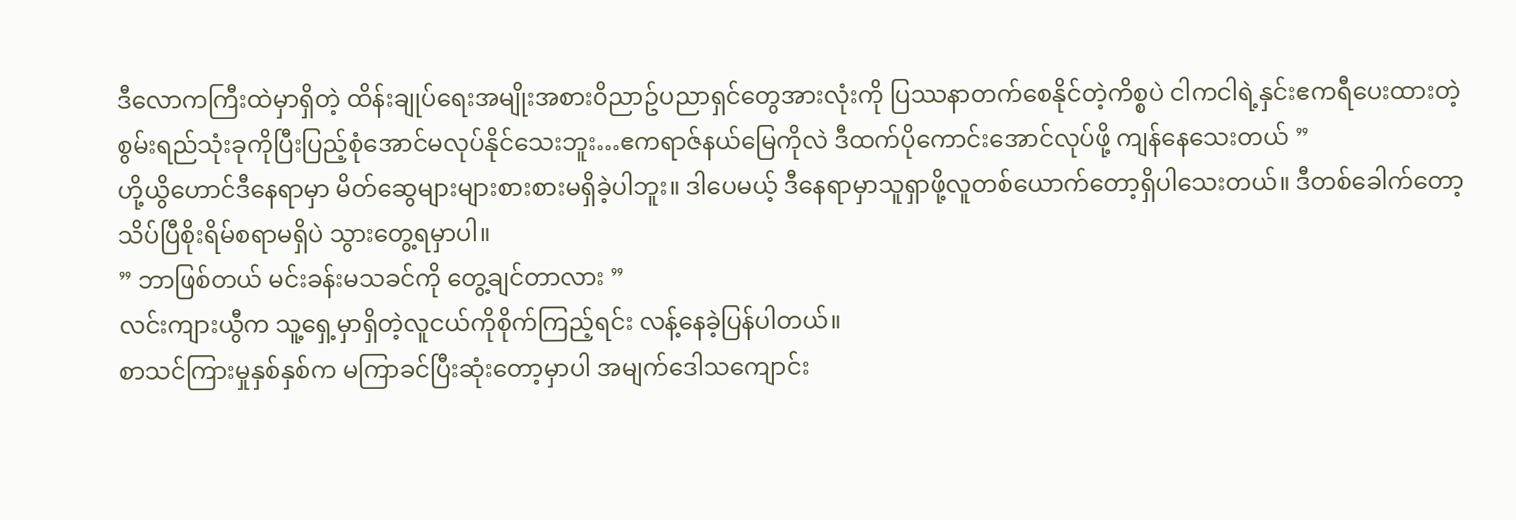ဒီလောကကြီးထဲမှာရှိတဲ့ ထိန်းချုပ်ရေးအမျိုးအစား၀ိညာဥ်ပညာရှင်တွေအားလုံးကို ပြဿနာတက်စေနိုင်တဲ့ကိစ္စပဲ ငါကငါရဲ့နှင်းဧကရီပေးထားတဲ့ စွမ်းရည်သုံးခုကိုပြီးပြည့်စုံအောင်မလုပ်နိုင်သေးဘူး…ဧကရာဇ်နယ်မြေကိုလဲ ဒီထက်ပိုကောင်းအောင်လုပ်ဖို့ ကျန်နေသေးတယ် ”
ဟို့ယွိဟောင်ဒီနေရာမှာ မိတ်ဆွေများများစားစားမရှိခဲ့ပါဘူး။ ဒါပေမယ့် ဒီနေရာမှာသူရှာဖို့လူတစ်ယောက်တော့ရှိပါသေးတယ်။ ဒီတစ်ခေါက်တော့ သိပ်ပြီစိုးရိမ်စရာမရှိပဲ သွားတွေ့ရမှာပါ။
” ဘာဖြစ်တယ် မင်းခန်းမသခင်ကို တွေ့ချင်တာလား ”
လင်းကျားယွီက သူ့ရှေ့မှာရှိတဲ့လူငယ်ကိုစိုက်ကြည့်ရင်း လန့်နေခဲ့ပြန်ပါတယ်။
စာသင်ကြားမှုနှစ်နှစ်က မကြာခင်ပြီးဆုံးတော့မှာပါ အမျက်ဒေါသကျောင်း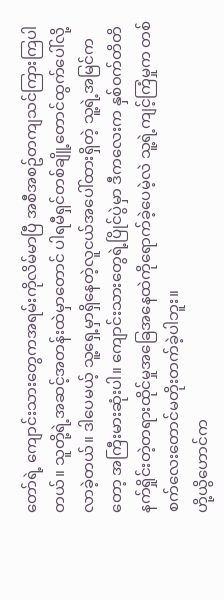တော်ရဲ့ ကျောင်းသားတွေကအရမ်းကိုလိမ်မာပြီ အစီအစဥ်တကျသင်ကြားကြပါတယ်။ သူတို့ရဲ့အဆင့်အတန်းထဲမှာတောင် ပါရမီရှင်တစ်ချိူ့တောင်ထွက်ပေါ်လို့လာခဲ့တယ်။ ဒါပေမယ့် သူ့ရှေ့မှာရှိနေတဲ့လူငယ်အပေါ်ထားရှိတဲ့ သူ့ရဲ့အမြင်ကတော့ အကြီးမားဆုံးပါ။ ကျောင်းသားတွေရဲ့ပြိုင်ပွဲမှာ ဒီကလေးက နှစ်၀က်တိတိနက်ရှိုင်းတဲ့တရားထိုင်မှုအခြေအနေထဲကိုရောက်ခဲ့ပေမဲ့လဲ သူ့ရဲ့ကျင့်ကြံမှုက တစ်စက်လေးတောင်မတိုးတက်ခဲ့ပါဘူး။
ဟို့ယွိဟောင်က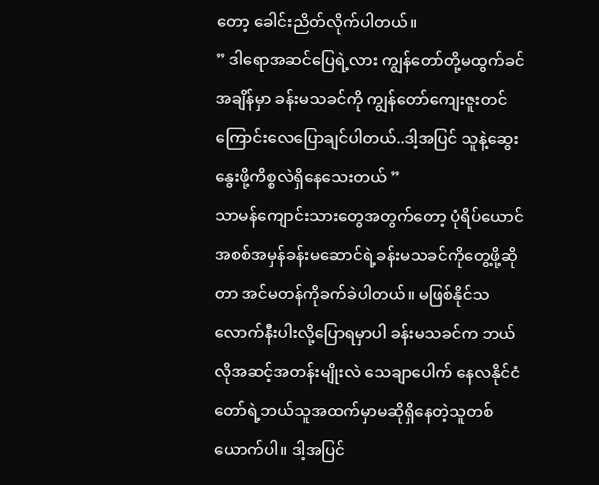တော့ ခေါင်းညိတ်လိုက်ပါတယ်။
” ဒါရောအဆင်ပြေရဲ့လား ကျွန်တော်တို့မထွက်ခင်အချိန်မှာ ခန်းမသခင်ကို ကျွန်တော်ကျေးဇူးတင်ကြောင်းလေပြောချင်ပါတယ်..ဒါ့အပြင် သူနဲ့ဆွေးနွေးဖို့ကိစ္စလဲရှိနေသေးတယ် ”
သာမန်ကျောင်းသားတွေအတွက်တော့ ပုံရိပ်ယောင်အစစ်အမှန်ခန်းမဆောင်ရဲ့ခန်းမသခင်ကိုတွေ့ဖို့ဆိုတာ အင်မတန်ကိုခက်ခဲပါတယ်။ မဖြစ်နိုင်သလောက်နီးပါးလို့ပြောရမှာပါ ခန်းမသခင်က ဘယ်လိုအဆင့်အတန်းမျိုးလဲ သေချာပေါက် နေလနိုင်ငံတော်ရဲ့ဘယ်သူအထက်မှာမဆိုရှိနေတဲ့သူတစ်ယောက်ပါ။ ဒါ့အပြင်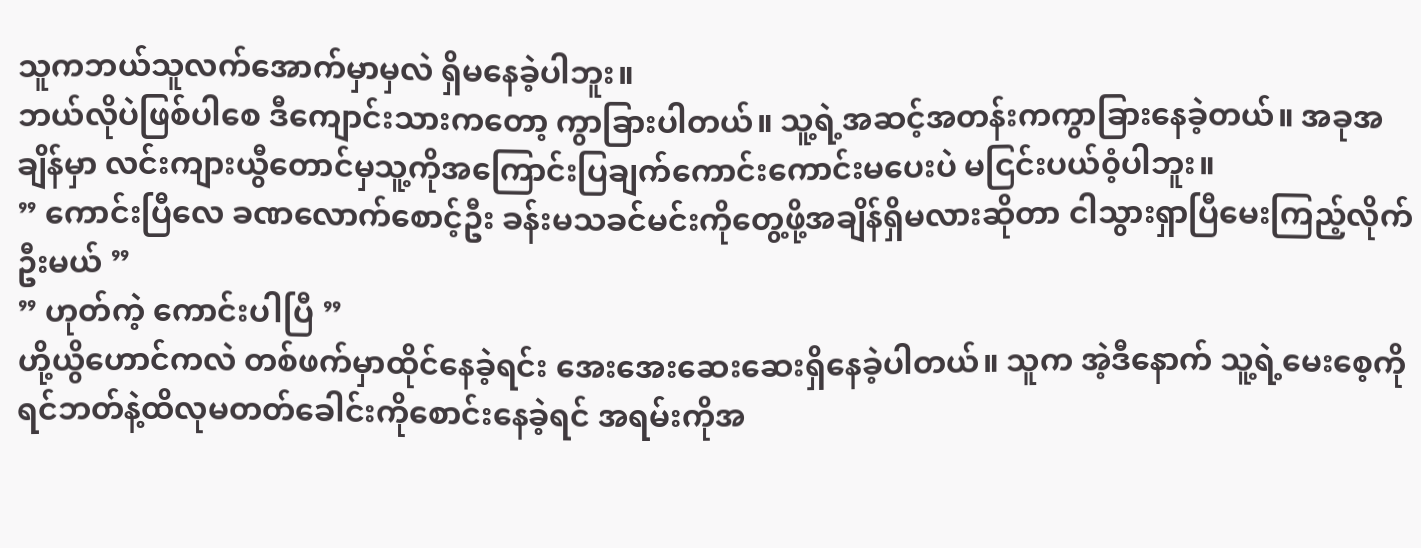သူကဘယ်သူလက်အောက်မှာမှလဲ ရှိမနေခဲ့ပါဘူး။
ဘယ်လိုပဲဖြစ်ပါစေ ဒီကျောင်းသားကတော့ ကွာခြားပါတယ်။ သူ့ရဲ့အဆင့်အတန်းကကွာခြားနေခဲ့တယ်။ အခုအချိန်မှာ လင်းကျားယွီတောင်မှသူ့ကိုအကြောင်းပြချက်ကောင်းကောင်းမပေးပဲ မငြင်းပယ်၀ံ့ပါဘူး။
” ကောင်းပြီလေ ခဏလောက်စောင့်ဦး ခန်းမသခင်မင်းကိုတွေ့ဖို့အချိန်ရှိမလားဆိုတာ ငါသွားရှာပြီမေးကြည့်လိုက်ဦးမယ် ”
” ဟုတ်ကဲ့ ကောင်းပါပြီ ”
ဟို့ယွိဟောင်ကလဲ တစ်ဖက်မှာထိုင်နေခဲ့ရင်း အေးအေးဆေးဆေးရှိနေခဲ့ပါတယ်။ သူက အဲ့ဒီနောက် သူ့ရဲ့မေးစေ့ကိုရင်ဘတ်နဲ့ထိလုမတတ်ခေါင်းကိုစောင်းနေခဲ့ရင် အရမ်းကိုအ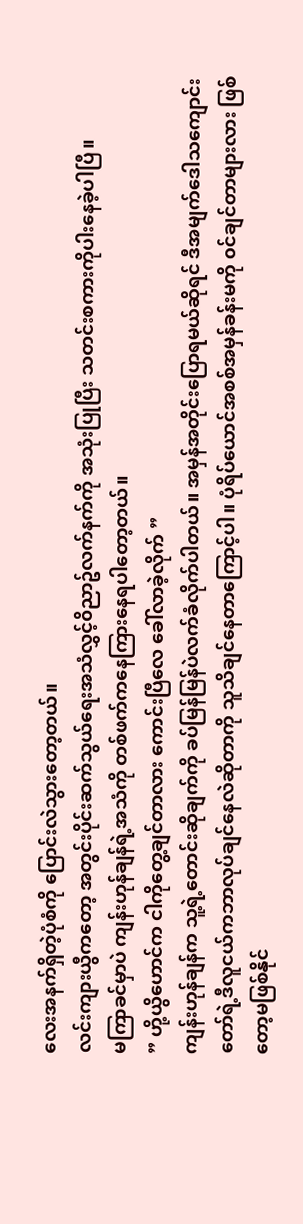လေးအနက်ရှိတဲ့ပုံစံကို ပြောင်းလဲသွားတော့တယ်။
လင်းကျားယွီကတော့ အတွင်းပိုင်းဆက်သွယ်ရေးအသံလွှင့်၀ိညာဥ်လက်နက်ကို အသုံးပြုပြီး သတင်းစကားကိုပါးနေခဲ့ပါပြီ။
မကြာခင်မှာပဲ ကျန်းဟုန်ချန်ရဲ့အသံကို တစ်ဖက်ကနေကြားနေရပါတော့တယ်။
” ဟို့ယွိဟောင်က ငါကိုတွေ့ချင်တာလား ကောင်းပြီလေ ခေါ်လာခဲ့လိုက် ”
ကျန်းဟုန်ချန်က သူ့ရဲ့တောင်းဆိုချက်ကို ခပ်မြန်မြန်ပဲလက်ခံလိုက်ပါတယ်။ အမှန်အတိုင်းပြောရမယ်ဆိုရင် ဒီအမျက်ဒေါသကျောင်းတော်ရဲ့ဒီလူငယ်ကဘာလုပ်ချင်နေလဲဆိုတာကို သူသိချင်နေတာကြောင့်ပါ။ ပုံရိပ်ယောင်အစစ်အမှန်ခန်းမကို ၀င်ချင်တာများလား ဖြစ်တော့မဖြစ်နိုင်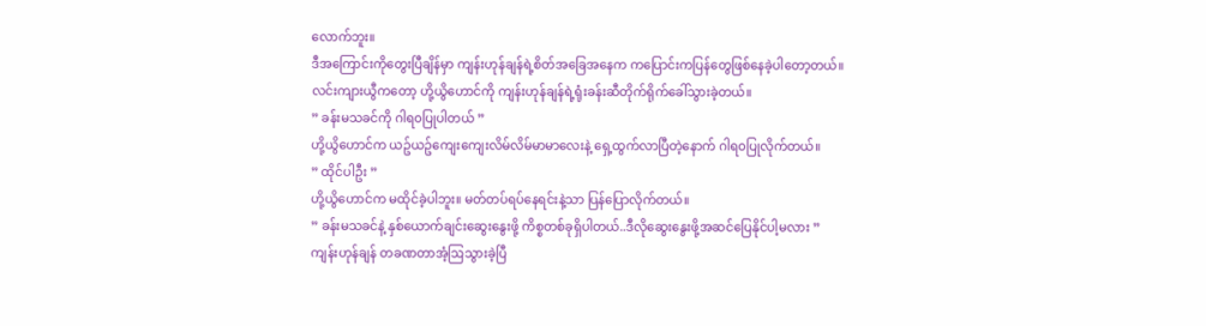လောက်ဘူး။
ဒီအကြောင်းကိုတွေးပြီချိန်မှာ ကျန်းဟုန်ချန်ရဲ့စိတ်အခြေအနေက ကပြောင်းကပြန်တွေဖြစ်နေခဲ့ပါတော့တယ်။
လင်းကျားယွီကတော့ ဟို့ယွိဟောင်ကို ကျန်းဟုန်ချန်ရဲ့ရုံးခန်းဆီတိုက်ရိုက်ခေါ်သွားခဲ့တယ်။
” ခန်းမသခင်ကို ဂါရ၀ပြုပါတယ် ”
ဟို့ယွိဟောင်က ယဥ်ယဥ်ကျေးကျေးလိမ်လိမ်မာမာလေးနဲ့ ရှေ့ထွက်လာပြီတဲ့နောက် ဂါရ၀ပြုလိုက်တယ်။
” ထိုင်ပါဦး ”
ဟို့ယွိဟောင်က မထိုင်ခဲ့ပါဘူး။ မတ်တပ်ရပ်နေရင်းနဲ့သာ ပြန်ပြောလိုက်တယ်။
” ခန်းမသခင်နဲ့ နှစ်ယောက်ချင်းဆွေးနွေးဖို့ ကိစ္စတစ်ခုရှိပါတယ်..ဒီလိုဆွေးနွေးဖို့အဆင်ပြေနိုင်ပါ့မလား ”
ကျန်းဟုန်ချန် တခဏတာအံ့ဩသွားခဲ့ပြီ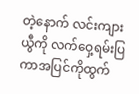တဲ့နောက် လင်းကျားယွီကို လက်ဝှေ့ရမ်းပြကာအပြင်ကိုထွက်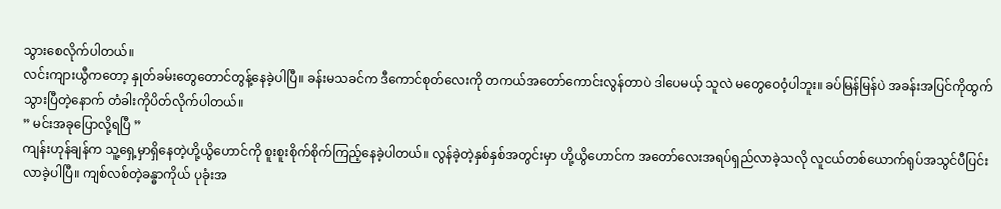သွားစေလိုက်ပါတယ်။
လင်းကျားယွီကတော့ နှုတ်ခမ်းတွေတောင်တွန့်နေခဲ့ပါပြီ။ ခန်းမသခင်က ဒီကောင်စုတ်လေးကို တကယ်အတော်ကောင်းလွန်တာပဲ ဒါပေမယ့် သူလဲ မတွေဝေ၀ံ့ပါဘူး။ ခပ်မြန်မြန်ပဲ အခန်းအပြင်ကိုထွက်သွားပြီတဲ့နောက် တံခါးကိုပိတ်လိုက်ပါတယ်။
” မင်းအခုပြောလို့ရပြီ ”
ကျန်းဟုန်ချန်က သူ့ရှေ့မှာရှိနေတဲ့ဟို့ယွိဟောင်ကို စူးစူးစိုက်စိုက်ကြည့်နေခဲ့ပါတယ်။ လွန်ခဲ့တဲ့နှစ်နှစ်အတွင်းမှာ ဟို့ယွိဟောင်က အတော်လေးအရပ်ရှည်လာခဲ့သလို လူငယ်တစ်ယောက်ရုပ်အသွင်ပီပြင်းလာခဲ့ပါပြီ။ ကျစ်လစ်တဲ့ခန္ဓာကိုယ် ပုခုံးအ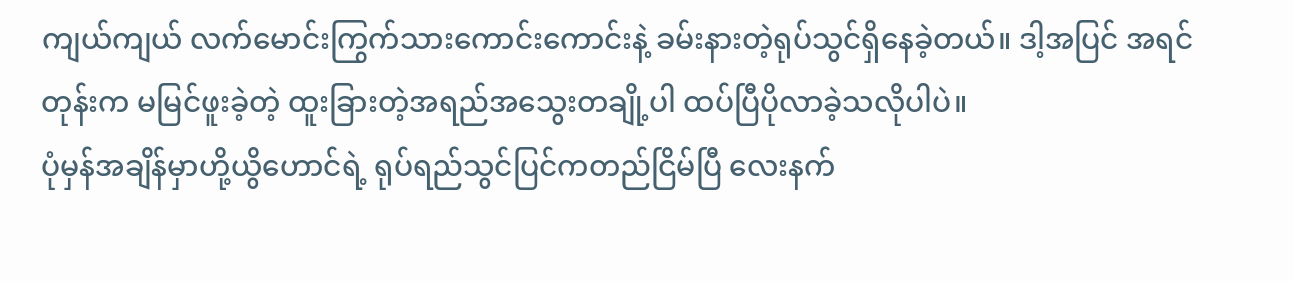ကျယ်ကျယ် လက်မောင်းကြွက်သားကောင်းကောင်းနဲ့ ခမ်းနားတဲ့ရုပ်သွင်ရှိနေခဲ့တယ်။ ဒါ့အပြင် အရင်တုန်းက မမြင်ဖူးခဲ့တဲ့ ထူးခြားတဲ့အရည်အသွေးတချို့ပါ ထပ်ပြီပိုလာခဲ့သလိုပါပဲ။
ပုံမှန်အချိန်မှာဟို့ယွိဟောင်ရဲ့ ရုပ်ရည်သွင်ပြင်ကတည်ငြိမ်ပြီ လေးနက်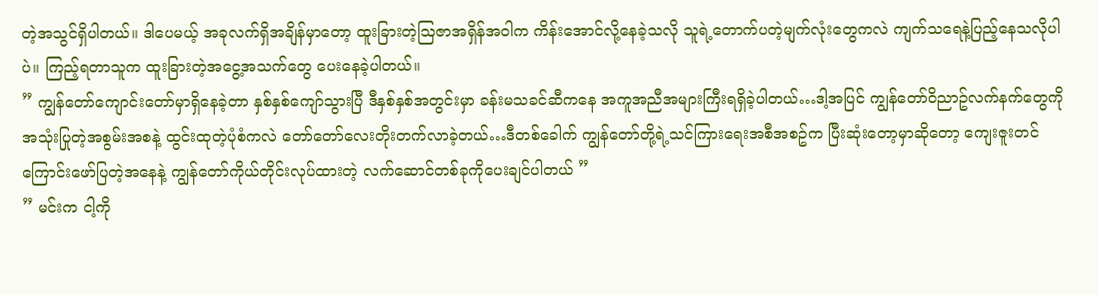တဲ့အသွင်ရှိပါတယ်။ ဒါပေမယ့် အခုလက်ရှိအချိန်မှာတော့ ထူးခြားတဲ့ဩဇာအရှိန်အ၀ါက ကိန်းအောင်လို့နေခဲ့သလို သူရဲ့တောက်ပတဲ့မျက်လုံးတွေကလဲ ကျက်သရေနဲ့ပြည့်နေသလိုပါပဲ။ ကြည့်ရတာသူက ထူးခြားတဲ့အငွေ့အသက်တွေ ပေးနေခဲ့ပါတယ်။
” ကျွန်တော်ကျောင်းတော်မှာရှိနေခဲ့တာ နှစ်နှစ်ကျော်သွားပြီ ဒီနှစ်နှစ်အတွင်းမှာ ခန်းမသခင်ဆီကနေ အကူအညီအများကြီးရရှိခဲ့ပါတယ်…ဒါ့အပြင် ကျွန်တော်၀ိညာဥ်လက်နက်တွေကို အသုံးပြုတဲ့အစွမ်းအစနဲ့ ထွင်းထုတဲ့ပုံစံကလဲ တော်တော်လေးတိုးတက်လာခဲ့တယ်…ဒီတစ်ခေါက် ကျွန်တော်တို့ရဲ့သင်ကြားရေးအစီအစဥ်က ပြီးဆုံးတော့မှာဆိုတော့ ကျေးဇူးတင်ကြောင်းဖော်ပြတဲ့အနေနဲ့ ကျွန်တော်ကိုယ်တိုင်းလုပ်ထားတဲ့ လက်ဆောင်တစ်ခုကိုပေးချင်ပါတယ် ”
” မင်းက ငါ့ကို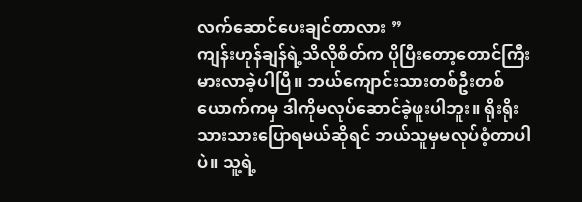လက်ဆောင်ပေးချင်တာလား ”
ကျန်းဟုန်ချန်ရဲ့သိလိုစိတ်က ပိုပြီးတော့တောင်ကြီးမားလာခဲ့ပါပြီ။ ဘယ်ကျောင်းသားတစ်ဦးတစ်ယောက်ကမှ ဒါကိုမလုပ်ဆောင်ခဲ့ဖူးပါဘူး။ ရိုးရိုးသားသားပြောရမယ်ဆိုရင် ဘယ်သူမှမလုပ်၀ံ့တာပါပဲ။ သူ့ရဲ့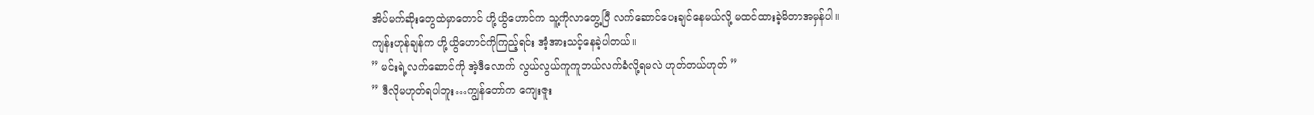အိပ်မက်ဆိုးတွေထဲမှာတောင် ဟို့ယွိဟောင်က သူ့ကိုလာတွေ့ပြီ လက်ဆောင်ပေးချင်နေမယ်လို့ မထင်ထားခဲ့မိတာအမှန်ပါ။
ကျန်းဟုန်ချန်က ဟို့ယွိဟောင်ကိုကြည့်ရင်း အံ့အားသင့်နေခဲ့ပါတယ်။
” မင်းရဲ့လက်ဆောင်ကို အဲ့ဒီလောက် လွယ်လွယ်ကူကူဘယ်လက်ခံလို့ရမလဲ ဟုတ်တယ်ဟုတ် ”
” ဒီလိုမဟုတ်ရပါဘူး…ကျွန်တော်က ကျေးဇူး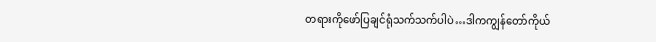တရားကိုဖော်ပြချင်ရုံသက်သက်ပါပဲ…ဒါကကျွန်တော်ကိုယ်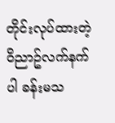တိုင်းလုပ်ထားတဲ့ ၀ိညာဥ်လက်နက်ပါ ခန်းမသ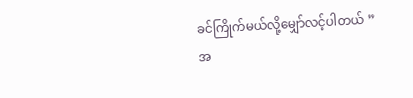ခင်ကြိုက်မယ်လို့မျှော်လင့်ပါတယ် ”
အ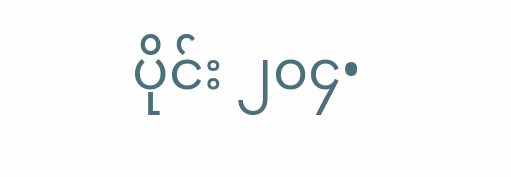ပိုင်း ၂၀၄•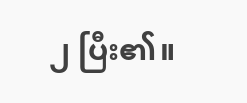၂ ပြီး၏။